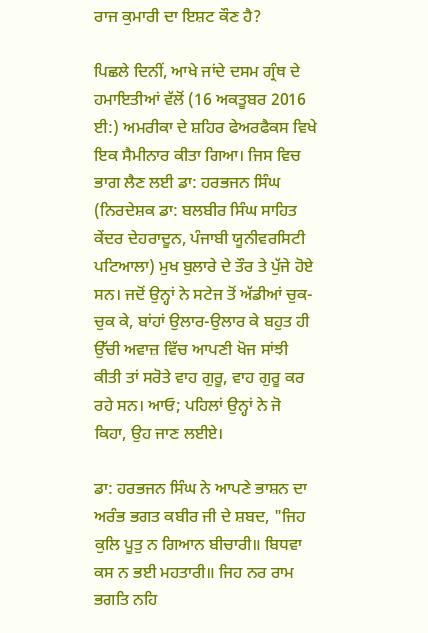ਰਾਜ ਕੁਮਾਰੀ ਦਾ ਇਸ਼ਟ ਕੌਣ ਹੈ?

ਪਿਛਲੇ ਦਿਨੀਂ, ਆਖੇ ਜਾਂਦੇ ਦਸਮ ਗ੍ਰੰਥ ਦੇ ਹਮਾਇਤੀਆਂ ਵੱਲੋਂ (16 ਅਕਤੂਬਰ 2016 ਈ:) ਅਮਰੀਕਾ ਦੇ ਸ਼ਹਿਰ ਫੇਅਰਫੈਕਸ ਵਿਖੇ ਇਕ ਸੈਮੀਨਾਰ ਕੀਤਾ ਗਿਆ। ਜਿਸ ਵਿਚ ਭਾਗ ਲੈਣ ਲਈ ਡਾ: ਹਰਭਜਨ ਸਿੰਘ (ਨਿਰਦੇਸ਼ਕ ਡਾ: ਬਲਬੀਰ ਸਿੰਘ ਸਾਹਿਤ ਕੇਂਦਰ ਦੇਹਰਾਦੂਨ, ਪੰਜਾਬੀ ਯੂਨੀਵਰਸਿਟੀ ਪਟਿਆਲਾ) ਮੁਖ ਬੁਲਾਰੇ ਦੇ ਤੌਰ ਤੇ ਪੁੱਜੇ ਹੋਏ ਸਨ। ਜਦੋਂ ਉਨ੍ਹਾਂ ਨੇ ਸਟੇਜ ਤੋਂ ਅੱਡੀਆਂ ਚੁਕ-ਚੁਕ ਕੇ, ਬਾਂਹਾਂ ਉਲਾਰ-ਉਲਾਰ ਕੇ ਬਹੁਤ ਹੀ ਉੱਚੀ ਅਵਾਜ਼ ਵਿੱਚ ਆਪਣੀ ਖੋਜ ਸਾਂਝੀ ਕੀਤੀ ਤਾਂ ਸਰੋਤੇ ਵਾਹ ਗੁਰੂ, ਵਾਹ ਗੁਰੂ ਕਰ ਰਹੇ ਸਨ। ਆਓ; ਪਹਿਲਾਂ ਉਨ੍ਹਾਂ ਨੇ ਜੋ ਕਿਹਾ, ਉਹ ਜਾਣ ਲਈਏ।

ਡਾ: ਹਰਭਜਨ ਸਿੰਘ ਨੇ ਆਪਣੇ ਭਾਸ਼ਨ ਦਾ ਅਰੰਭ ਭਗਤ ਕਬੀਰ ਜੀ ਦੇ ਸ਼ਬਦ, "ਜਿਹ ਕੁਲਿ ਪੂਤੁ ਨ ਗਿਆਨ ਬੀਚਾਰੀ॥ ਬਿਧਵਾ ਕਸ ਨ ਭਈ ਮਹਤਾਰੀ॥ ਜਿਹ ਨਰ ਰਾਮ ਭਗਤਿ ਨਹਿ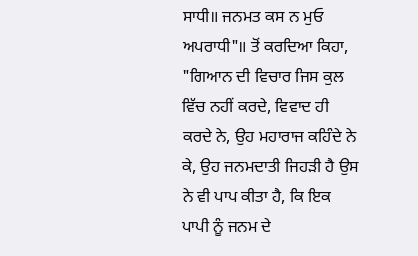ਸਾਧੀ॥ ਜਨਮਤ ਕਸ ਨ ਮੁਓ ਅਪਰਾਧੀ"॥ ਤੋਂ ਕਰਦਿਆ ਕਿਹਾ, "ਗਿਆਨ ਦੀ ਵਿਚਾਰ ਜਿਸ ਕੁਲ ਵਿੱਚ ਨਹੀਂ ਕਰਦੇ, ਵਿਵਾਦ ਹੀ ਕਰਦੇ ਨੇ, ਉਹ ਮਹਾਰਾਜ ਕਹਿੰਦੇ ਨੇ ਕੇ, ਉਹ ਜਨਮਦਾਤੀ ਜਿਹੜੀ ਹੈ ਉਸ ਨੇ ਵੀ ਪਾਪ ਕੀਤਾ ਹੈ, ਕਿ ਇਕ ਪਾਪੀ ਨੂੰ ਜਨਮ ਦੇ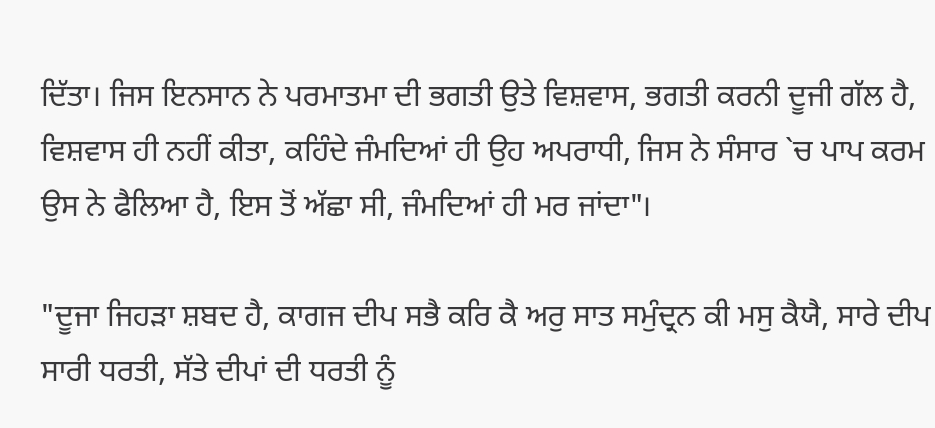ਦਿੱਤਾ। ਜਿਸ ਇਨਸਾਨ ਨੇ ਪਰਮਾਤਮਾ ਦੀ ਭਗਤੀ ਉਤੇ ਵਿਸ਼ਵਾਸ, ਭਗਤੀ ਕਰਨੀ ਦੂਜੀ ਗੱਲ ਹੈ, ਵਿਸ਼ਵਾਸ ਹੀ ਨਹੀਂ ਕੀਤਾ, ਕਹਿੰਦੇ ਜੰਮਦਿਆਂ ਹੀ ਉਹ ਅਪਰਾਧੀ, ਜਿਸ ਨੇ ਸੰਸਾਰ `ਚ ਪਾਪ ਕਰਮ ਉਸ ਨੇ ਫੈਲਿਆ ਹੈ, ਇਸ ਤੋਂ ਅੱਛਾ ਸੀ, ਜੰਮਦਿਆਂ ਹੀ ਮਰ ਜਾਂਦਾ"।

"ਦੂਜਾ ਜਿਹੜਾ ਸ਼ਬਦ ਹੈ, ਕਾਗਜ ਦੀਪ ਸਭੈ ਕਰਿ ਕੈ ਅਰੁ ਸਾਤ ਸਮੁੰਦ੍ਰਨ ਕੀ ਮਸੁ ਕੈਯੈ, ਸਾਰੇ ਦੀਪ ਸਾਰੀ ਧਰਤੀ, ਸੱਤੇ ਦੀਪਾਂ ਦੀ ਧਰਤੀ ਨੂੰ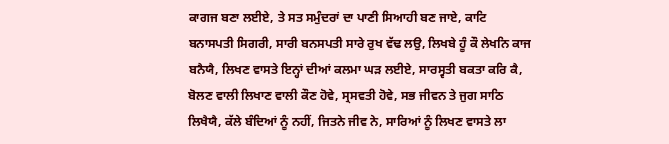ਕਾਗਜ ਬਣਾ ਲਈਏ, ਤੇ ਸਤ ਸਮੁੰਦਰਾਂ ਦਾ ਪਾਣੀ ਸਿਆਹੀ ਬਣ ਜਾਏ, ਕਾਟਿ ਬਨਾਸਪਤੀ ਸਿਗਰੀ, ਸਾਰੀ ਬਨਸਪਤੀ ਸਾਰੇ ਰੁਖ ਵੱਢ ਲਉ, ਲਿਖਬੇ ਹੂੰ ਕੌ ਲੇਖਨਿ ਕਾਜ ਬਨੈਯੈ, ਲਿਖਣ ਵਾਸਤੇ ਇਨ੍ਹਾਂ ਦੀਆਂ ਕਲਮਾ ਘੜ ਲਈਏ, ਸਾਰਸ੍ਵਤੀ ਬਕਤਾ ਕਰਿ ਕੈ, ਬੋਲਣ ਵਾਲੀ ਲਿਖਾਣ ਵਾਲੀ ਕੌਣ ਹੋਵੇ, ਸ੍ਰਸਵਤੀ ਹੋਵੇ, ਸਭ ਜੀਵਨ ਤੇ ਜੁਗ ਸਾਠਿ ਲਿਖੈਯੈ, ਕੱਲੇ ਬੰਦਿਆਂ ਨੂੰ ਨਹੀਂ, ਜਿਤਨੇ ਜੀਵ ਨੇ, ਸਾਰਿਆਂ ਨੂੰ ਲਿਖਣ ਵਾਸਤੇ ਲਾ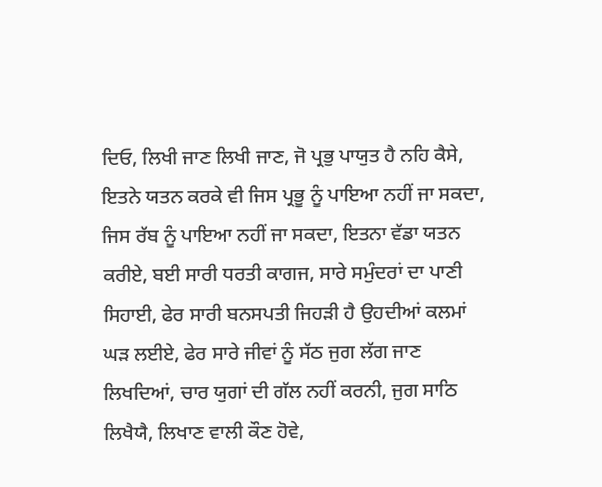ਦਿਓ, ਲਿਖੀ ਜਾਣ ਲਿਖੀ ਜਾਣ, ਜੋ ਪ੍ਰਭੁ ਪਾਯੁਤ ਹੈ ਨਹਿ ਕੈਸੇ, ਇਤਨੇ ਯਤਨ ਕਰਕੇ ਵੀ ਜਿਸ ਪ੍ਰਭੂ ਨੂੰ ਪਾਇਆ ਨਹੀਂ ਜਾ ਸਕਦਾ, ਜਿਸ ਰੱਬ ਨੂੰ ਪਾਇਆ ਨਹੀਂ ਜਾ ਸਕਦਾ, ਇਤਨਾ ਵੱਡਾ ਯਤਨ ਕਰੀਏ, ਬਈ ਸਾਰੀ ਧਰਤੀ ਕਾਗਜ, ਸਾਰੇ ਸਮੁੰਦਰਾਂ ਦਾ ਪਾਣੀ ਸਿਹਾਈ, ਫੇਰ ਸਾਰੀ ਬਨਸਪਤੀ ਜਿਹੜੀ ਹੈ ਉਹਦੀਆਂ ਕਲਮਾਂ ਘੜ ਲਈਏ, ਫੇਰ ਸਾਰੇ ਜੀਵਾਂ ਨੂੰ ਸੱਠ ਜੁਗ ਲੱਗ ਜਾਣ ਲਿਖਦਿਆਂ, ਚਾਰ ਯੁਗਾਂ ਦੀ ਗੱਲ ਨਹੀਂ ਕਰਨੀ, ਜੁਗ ਸਾਠਿ ਲਿਖੈਯੈ, ਲਿਖਾਣ ਵਾਲੀ ਕੌਣ ਹੋਵੇ,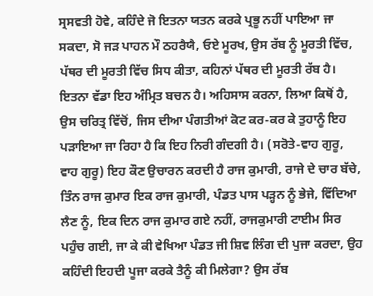ਸ੍ਰਸਵਤੀ ਹੋਵੇ, ਕਹਿੰਦੇ ਜੋ ਇਤਨਾ ਯਤਨ ਕਰਕੇ ਪ੍ਰਭੂ ਨਹੀਂ ਪਾਇਆ ਜਾ ਸਕਦਾ, ਸੋ ਜੜ ਪਾਹਨ ਮੌ ਠਹਰੈਯੈ, ਓਏ ਮੂਰਖ, ਉਸ ਰੱਬ ਨੂੰ ਮੂਰਤੀ ਵਿੱਚ, ਪੱਥਰ ਦੀ ਮੂਰਤੀ ਵਿੱਚ ਸਿਧ ਕੀਤਾ, ਕਹਿਨਾਂ ਪੱਥਰ ਦੀ ਮੂਰਤੀ ਰੱਬ ਹੈ। ਇਤਨਾ ਵੱਡਾ ਇਹ ਅੰਮ੍ਰਿਤ ਬਚਨ ਹੈ। ਅਹਿਸਾਸ ਕਰਨਾ, ਲਿਆ ਕਿਥੋਂ ਹੈ, ਉਸ ਚਰਿਤ੍ਰ ਵਿੱਚੋਂ, ਜਿਸ ਦੀਆ ਪੰਗਤੀਆਂ ਕੋਟ ਕਰ-ਕਰ ਕੇ ਤੁਹਾਨੂੰ ਇਹ ਪੜਾਇਆ ਜਾ ਰਿਹਾ ਹੈ ਕਿ ਇਹ ਨਿਰੀ ਗੰਦਗੀ ਹੈ। (ਸਰੋਤੇ-ਵਾਹ ਗੁਰੂ, ਵਾਹ ਗੁਰੂ) ਇਹ ਕੌਣ ਉਚਾਰਨ ਕਰਦੀ ਹੈ ਰਾਜ ਕੁਮਾਰੀ, ਰਾਜੇ ਦੇ ਚਾਰ ਬੱਚੇ, ਤਿੰਨ ਰਾਜ ਕੁਮਾਰ ਇਕ ਰਾਜ ਕੁਮਾਰੀ, ਪੰਡਤ ਪਾਸ ਪੜ੍ਹਨ ਨੂੰ ਭੇਜੇ, ਵਿੱਦਿਆ ਲੈਣ ਨੂੰ, ਇਕ ਦਿਨ ਰਾਜ ਕੁਮਾਰ ਗਏ ਨਹੀਂ, ਰਾਜਕੁਮਾਰੀ ਟਾਈਮ ਸਿਰ ਪਹੁੰਚ ਗਈ, ਜਾ ਕੇ ਕੀ ਵੇਖਿਆ ਪੰਡਤ ਜੀ ਸ਼ਿਵ ਲਿੰਗ ਦੀ ਪੁਜਾ ਕਰਦਾ, ਉਹ ਕਹਿੰਦੀ ਇਹਦੀ ਪੂਜਾ ਕਰਕੇ ਤੈਨੂੰ ਕੀ ਮਿਲੇਗਾ? ਉਸ ਰੱਬ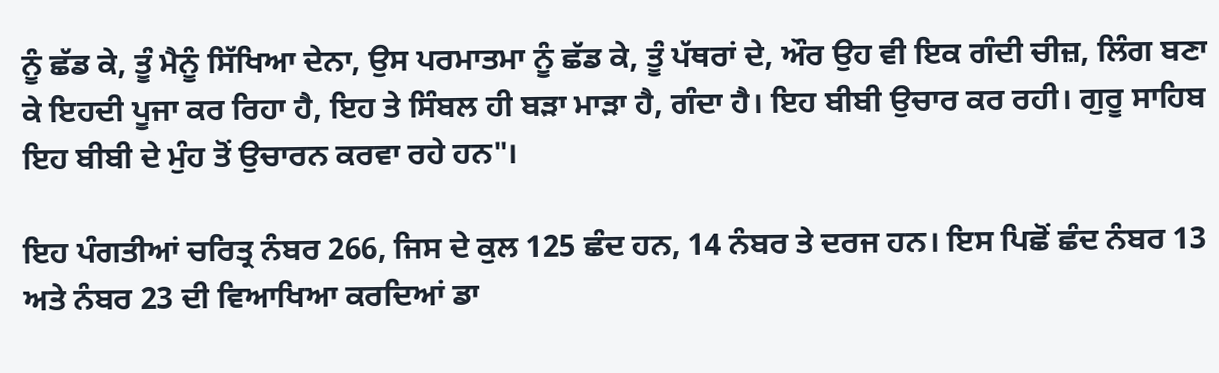ਨੂੰ ਛੱਡ ਕੇ, ਤੂੰ ਮੈਨੂੰ ਸਿੱਖਿਆ ਦੇਨਾ, ਉਸ ਪਰਮਾਤਮਾ ਨੂੰ ਛੱਡ ਕੇ, ਤੂੰ ਪੱਥਰਾਂ ਦੇ, ਔਰ ਉਹ ਵੀ ਇਕ ਗੰਦੀ ਚੀਜ਼, ਲਿੰਗ ਬਣਾ ਕੇ ਇਹਦੀ ਪੂਜਾ ਕਰ ਰਿਹਾ ਹੈ, ਇਹ ਤੇ ਸਿੰਬਲ ਹੀ ਬੜਾ ਮਾੜਾ ਹੈ, ਗੰਦਾ ਹੈ। ਇਹ ਬੀਬੀ ਉਚਾਰ ਕਰ ਰਹੀ। ਗੁਰੂ ਸਾਹਿਬ ਇਹ ਬੀਬੀ ਦੇ ਮੁੰਹ ਤੋਂ ਉਚਾਰਨ ਕਰਵਾ ਰਹੇ ਹਨ"।

ਇਹ ਪੰਗਤੀਆਂ ਚਰਿਤ੍ਰ ਨੰਬਰ 266, ਜਿਸ ਦੇ ਕੁਲ 125 ਛੰਦ ਹਨ, 14 ਨੰਬਰ ਤੇ ਦਰਜ ਹਨ। ਇਸ ਪਿਛੋਂ ਛੰਦ ਨੰਬਰ 13 ਅਤੇ ਨੰਬਰ 23 ਦੀ ਵਿਆਖਿਆ ਕਰਦਿਆਂ ਡਾ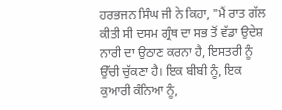ਹਰਭਜਨ ਸਿੰਘ ਜੀ ਨੇ ਕਿਹਾ, "ਮੈਂ ਰਾਤ ਗੱਲ ਕੀਤੀ ਸੀ ਦਸਮ ਗ੍ਰੰਥ ਦਾ ਸਭ ਤੋਂ ਵੱਡਾ ਉਦੇਸ਼ ਨਾਰੀ ਦਾ ਉਠਾਣ ਕਰਨਾ ਹੈ, ਇਸਤਰੀ ਨੂੰ ਉੱਚੀ ਚੁੱਕਣਾ ਹੈ। ਇਕ ਬੀਬੀ ਨੂੰ, ਇਕ ਕੁਆਰੀ ਕੰਨਿਆ ਨੂੰ,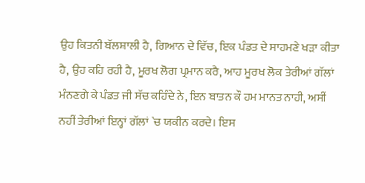ਉਹ ਕਿਤਨੀ ਬੱਲਸ਼ਾਲੀ ਹੈ, ਗਿਆਨ ਦੇ ਵਿੱਚ, ਇਕ ਪੰਡਤ ਦੇ ਸਾਹਮਣੇ ਖੜਾ ਕੀਤਾ ਹੈ, ਉਹ ਕਹਿ ਰਹੀ ਹੈ, ਮੂਰਖ ਲੋਗ ਪ੍ਰਮਾਨ ਕਰੈ, ਆਹ ਮੂਰਖ ਲੋਕ ਤੇਰੀਆਂ ਗੱਲਾਂ ਮੰਨਣਗੇ ਕੇ ਪੰਡਤ ਜੀ ਸੱਚ ਕਹਿੰਦੇ ਨੇ, ਇਨ ਬਾਤਨ ਕੌ ਹਮ ਮਾਨਤ ਨਾਹੀ, ਅਸੀਂ ਨਹੀਂ ਤੇਰੀਆਂ ਇਨ੍ਹਾਂ ਗੱਲਾਂ `ਚ ਯਕੀਨ ਕਰਦੇ। ਇਸ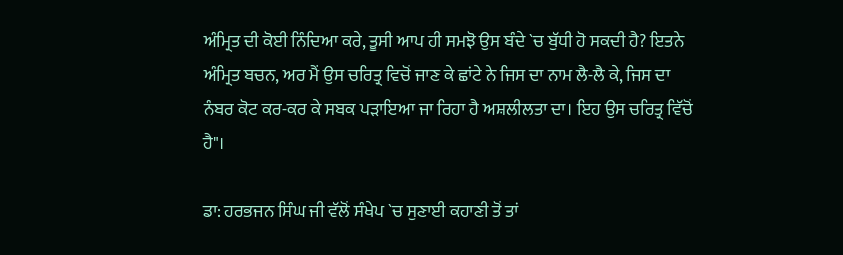ਅੰਮ੍ਰਿਤ ਦੀ ਕੋਈ ਨਿੰਦਿਆ ਕਰੇ, ਤੂਸੀ ਆਪ ਹੀ ਸਮਝੋ ਉਸ ਬੰਦੇ `ਚ ਬੁੱਧੀ ਹੋ ਸਕਦੀ ਹੈ? ਇਤਨੇ ਅੰਮ੍ਰਿਤ ਬਚਨ, ਅਰ ਮੈਂ ਉਸ ਚਰਿਤ੍ਰ ਵਿਚੋਂ ਜਾਣ ਕੇ ਛਾਂਟੇ ਨੇ ਜਿਸ ਦਾ ਨਾਮ ਲੈ-ਲੈ ਕੇ, ਜਿਸ ਦਾ ਨੰਬਰ ਕੋਟ ਕਰ-ਕਰ ਕੇ ਸਬਕ ਪੜਾਇਆ ਜਾ ਰਿਹਾ ਹੈ ਅਸ਼ਲੀਲਤਾ ਦਾ। ਇਹ ਉਸ ਚਰਿਤ੍ਰ ਵਿੱਚੋਂ ਹੈ"।

ਡਾ: ਹਰਭਜਨ ਸਿੰਘ ਜੀ ਵੱਲੋਂ ਸੰਖੇਪ `ਚ ਸੁਣਾਈ ਕਹਾਣੀ ਤੋਂ ਤਾਂ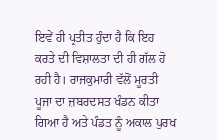ਇਵੇਂ ਹੀ ਪ੍ਰਤੀਤ ਹੁੰਦਾ ਹੈ ਕਿ ਇਹ ਕਰਤੇ ਦੀ ਵਿਸ਼ਾਲਤਾ ਦੀ ਹੀ ਗੱਲ ਹੋ ਰਹੀ ਹੈ। ਰਾਜਕੁਮਾਰੀ ਵੱਲੋਂ ਮੂਰਤੀ ਪੂਜਾ ਦਾ ਜ਼ਬਰਦਸਤ ਖੰਡਨ ਕੀਤਾ ਗਿਆ ਹੈ ਅਤੇ ਪੰਡਤ ਨੂੰ ਅਕਾਲ ਪੁਰਖ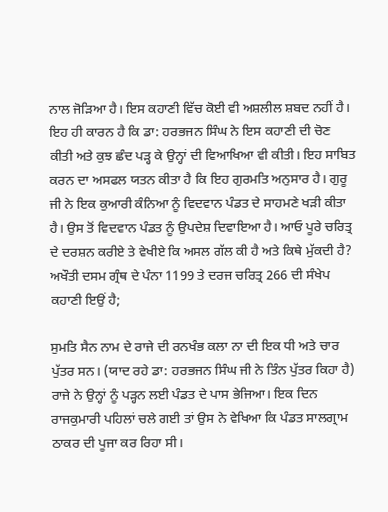ਨਾਲ ਜੋੜਿਆ ਹੈ। ਇਸ ਕਹਾਣੀ ਵਿੱਚ ਕੋਈ ਵੀ ਅਸ਼ਲੀਲ ਸ਼ਬਦ ਨਹੀਂ ਹੈ। ਇਹ ਹੀ ਕਾਰਨ ਹੈ ਕਿ ਡਾ: ਹਰਭਜਨ ਸਿੰਘ ਨੇ ਇਸ ਕਹਾਣੀ ਦੀ ਚੋਣ ਕੀਤੀ ਅਤੇ ਕੁਝ ਛੰਦ ਪੜ੍ਹ ਕੇ ਉਨ੍ਹਾਂ ਦੀ ਵਿਆਖਿਆ ਵੀ ਕੀਤੀ। ਇਹ ਸਾਬਿਤ ਕਰਨ ਦਾ ਅਸਫਲ ਯਤਨ ਕੀਤਾ ਹੈ ਕਿ ਇਹ ਗੁਰਮਤਿ ਅਨੁਸਾਰ ਹੈ। ਗੁਰੂ ਜੀ ਨੇ ਇਕ ਕੁਆਰੀ ਕੰਨਿਆ ਨੂੰ ਵਿਦਵਾਨ ਪੰਡਤ ਦੇ ਸਾਹਮਣੇ ਖੜੀ ਕੀਤਾ ਹੈ। ਉਸ ਤੋਂ ਵਿਦਵਾਨ ਪੰਡਤ ਨੂੰ ਉਪਦੇਸ਼ ਦਿਵਾਇਆ ਹੈ। ਆਓ ਪੂਰੇ ਚਰਿਤ੍ਰ ਦੇ ਦਰਸ਼ਨ ਕਰੀਏ ਤੇ ਵੇਖੀਏ ਕਿ ਅਸਲ ਗੱਲ ਕੀ ਹੈ ਅਤੇ ਕਿਥੇ ਮੁੱਕਦੀ ਹੈ? ਅਖੌਤੀ ਦਸਮ ਗ੍ਰੰਥ ਦੇ ਪੰਨਾ 1199 ਤੇ ਦਰਜ ਚਰਿਤ੍ਰ 266 ਦੀ ਸੰਖੇਪ ਕਹਾਣੀ ਇਉਂ ਹੈ;

ਸੁਮਤਿ ਸੈਨ ਨਾਮ ਦੇ ਰਾਜੇ ਦੀ ਰਨਖੰਭ ਕਲਾ ਨਾ ਦੀ ਇਕ ਧੀ ਅਤੇ ਚਾਰ ਪੁੱਤਰ ਸਨ। (ਯਾਦ ਰਹੇ ਡਾ: ਹਰਭਜਨ ਸਿੰਘ ਜੀ ਨੇ ਤਿੰਨ ਪੁੱਤਰ ਕਿਹਾ ਹੈ) ਰਾਜੇ ਨੇ ਉਨ੍ਹਾਂ ਨੂੰ ਪੜ੍ਹਨ ਲਈ ਪੰਡਤ ਦੇ ਪਾਸ ਭੇਜਿਆ। ਇਕ ਦਿਨ ਰਾਜਕੁਮਾਰੀ ਪਹਿਲਾਂ ਚਲੇ ਗਈ ਤਾਂ ਉਸ ਨੇ ਵੇਖਿਆ ਕਿ ਪੰਡਤ ਸਾਲਗ੍ਰਾਮ ਠਾਕਰ ਦੀ ਪੂਜਾ ਕਰ ਰਿਹਾ ਸੀ।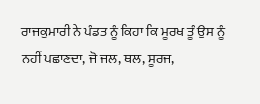ਰਾਜਕੁਮਾਰੀ ਨੇ ਪੰਡਤ ਨੂੰ ਕਿਹਾ ਕਿ ਮੂਰਖ ਤੂੰ ਉਸ ਨੂੰ ਨਹੀਂ ਪਛਾਣਦਾ, ਜੋ ਜਲ, ਥਲ, ਸੂਰਜ,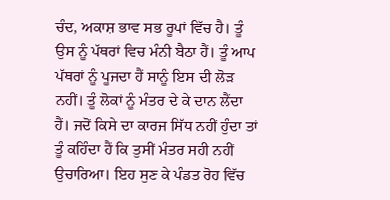ਚੰਦ, ਅਕਾਸ਼ ਭਾਵ ਸਭ ਰੂਪਾਂ ਵਿੱਚ ਹੈ। ਤੂੰ ਉਸ ਨੂੰ ਪੱਥਰਾਂ ਵਿਚ ਮੰਨੀ ਬੈਠਾ ਹੈਂ। ਤੂੰ ਆਪ ਪੱਥਰਾਂ ਨੂੰ ਪੂਜਦਾ ਹੈਂ ਸਾਨੂੰ ਇਸ ਦੀ ਲੋੜ ਨਹੀਂ। ਤੂੰ ਲੋਕਾਂ ਨੂੰ ਮੰਤਰ ਦੇ ਕੇ ਦਾਨ ਲੈਂਦਾ ਹੈਂ। ਜਦੋਂ ਕਿਸੇ ਦਾ ਕਾਰਜ ਸਿੱਧ ਨਹੀਂ ਹੁੰਦਾ ਤਾਂ ਤੂੰ ਕਹਿੰਦਾ ਹੈਂ ਕਿ ਤੁਸੀਂ ਮੰਤਰ ਸਹੀ ਨਹੀਂ ਉਚਾਰਿਆ। ਇਹ ਸੁਣ ਕੇ ਪੰਡਤ ਰੋਹ ਵਿੱਚ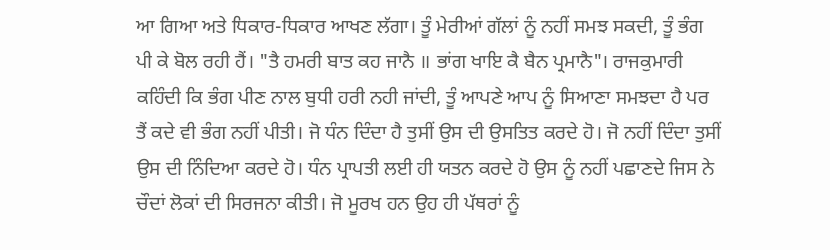ਆ ਗਿਆ ਅਤੇ ਧਿਕਾਰ-ਧਿਕਾਰ ਆਖਣ ਲੱਗਾ। ਤੂੰ ਮੇਰੀਆਂ ਗੱਲਾਂ ਨੂੰ ਨਹੀਂ ਸਮਝ ਸਕਦੀ, ਤੂੰ ਭੰਗ ਪੀ ਕੇ ਬੋਲ ਰਹੀ ਹੈਂ। "ਤੈ ਹਮਰੀ ਬਾਤ ਕਹ ਜਾਨੈ ॥ ਭਾਂਗ ਖਾਇ ਕੈ ਬੈਨ ਪ੍ਰਮਾਨੈ"। ਰਾਜਕੁਮਾਰੀ ਕਹਿੰਦੀ ਕਿ ਭੰਗ ਪੀਣ ਨਾਲ ਬੁਧੀ ਹਰੀ ਨਹੀ ਜਾਂਦੀ, ਤੂੰ ਆਪਣੇ ਆਪ ਨੂੰ ਸਿਆਣਾ ਸਮਝਦਾ ਹੈ ਪਰ ਤੈਂ ਕਦੇ ਵੀ ਭੰਗ ਨਹੀਂ ਪੀਤੀ। ਜੋ ਧੰਨ ਦਿੰਦਾ ਹੈ ਤੁਸੀਂ ਉਸ ਦੀ ਉਸਤਿਤ ਕਰਦੇ ਹੋ। ਜੋ ਨਹੀਂ ਦਿੰਦਾ ਤੁਸੀਂ ਉਸ ਦੀ ਨਿੰਦਿਆ ਕਰਦੇ ਹੋ। ਧੰਨ ਪ੍ਰਾਪਤੀ ਲਈ ਹੀ ਯਤਨ ਕਰਦੇ ਹੋ ਉਸ ਨੂੰ ਨਹੀਂ ਪਛਾਣਦੇ ਜਿਸ ਨੇ ਚੌਦਾਂ ਲੋਕਾਂ ਦੀ ਸਿਰਜਨਾ ਕੀਤੀ। ਜੋ ਮੂਰਖ ਹਨ ਉਹ ਹੀ ਪੱਥਰਾਂ ਨੂੰ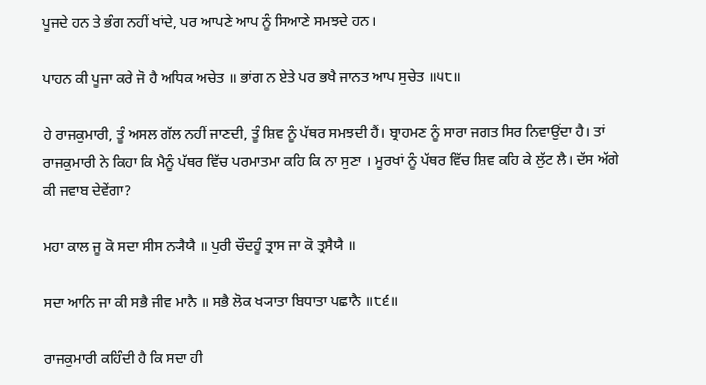ਪੂਜਦੇ ਹਨ ਤੇ ਭੰਗ ਨਹੀਂ ਖਾਂਦੇ, ਪਰ ਆਪਣੇ ਆਪ ਨੂੰ ਸਿਆਣੇ ਸਮਝਦੇ ਹਨ।

ਪਾਹਨ ਕੀ ਪੂਜਾ ਕਰੇ ਜੋ ਹੈ ਅਧਿਕ ਅਚੇਤ ॥ ਭਾਂਗ ਨ ਏਤੇ ਪਰ ਭਖੈ ਜਾਨਤ ਆਪ ਸੁਚੇਤ ॥੫੮॥

ਹੇ ਰਾਜਕੁਮਾਰੀ, ਤੂੰ ਅਸਲ ਗੱਲ ਨਹੀਂ ਜਾਣਦੀ, ਤੂੰ ਸ਼ਿਵ ਨੂੰ ਪੱਥਰ ਸਮਝਦੀ ਹੈਂ। ਬ੍ਰਾਹਮਣ ਨੂੰ ਸਾਰਾ ਜਗਤ ਸਿਰ ਨਿਵਾਉਂਦਾ ਹੈ। ਤਾਂ ਰਾਜਕੁਮਾਰੀ ਨੇ ਕਿਹਾ ਕਿ ਮੈਨੂੰ ਪੱਥਰ ਵਿੱਚ ਪਰਮਾਤਮਾ ਕਹਿ ਕਿ ਨਾ ਸੁਣਾ । ਮੂਰਖਾਂ ਨੂੰ ਪੱਥਰ ਵਿੱਚ ਸ਼ਿਵ ਕਹਿ ਕੇ ਲੁੱਟ ਲੈ। ਦੱਸ ਅੱਗੇ ਕੀ ਜਵਾਬ ਦੇਵੇਂਗਾ?

ਮਹਾ ਕਾਲ ਜੂ ਕੋ ਸਦਾ ਸੀਸ ਨ੍ਯੈਯੈ ॥ ਪੁਰੀ ਚੌਦਹੂੰ ਤ੍ਰਾਸ ਜਾ ਕੋ ਤ੍ਰਸੈਯੈ ॥

ਸਦਾ ਆਨਿ ਜਾ ਕੀ ਸਭੈ ਜੀਵ ਮਾਨੈ ॥ ਸਭੈ ਲੋਕ ਖ੍ਯਾਤਾ ਬਿਧਾਤਾ ਪਛਾਨੈ ॥੮੬॥

ਰਾਜਕੁਮਾਰੀ ਕਹਿੰਦੀ ਹੈ ਕਿ ਸਦਾ ਹੀ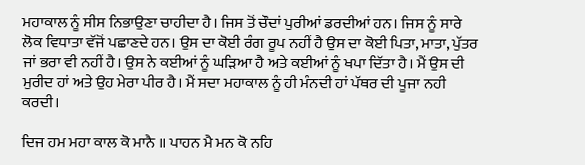ਮਹਾਕਾਲ ਨੂੰ ਸੀਸ ਨਿਭਾਉਣਾ ਚਾਹੀਦਾ ਹੈ। ਜਿਸ ਤੋਂ ਚੌਦਾਂ ਪੁਰੀਆਂ ਡਰਦੀਆਂ ਹਨ। ਜਿਸ ਨੂੰ ਸਾਰੇ ਲੋਕ ਵਿਧਾਤਾ ਵੱਜੋਂ ਪਛਾਣਦੇ ਹਨ। ਉਸ ਦਾ ਕੋਈ ਰੰਗ ਰੂਪ ਨਹੀਂ ਹੈ ਉਸ ਦਾ ਕੋਈ ਪਿਤਾ, ਮਾਤਾ, ਪੁੱਤਰ ਜਾਂ ਭਰਾ ਵੀ ਨਹੀਂ ਹੈ। ਉਸ ਨੇ ਕਈਆਂ ਨੂੰ ਘੜਿਆ ਹੈ ਅਤੇ ਕਈਆਂ ਨੂੰ ਖਪਾ ਦਿੱਤਾ ਹੈ। ਮੈਂ ਉਸ ਦੀ ਮੁਰੀਦ ਹਾਂ ਅਤੇ ਉਹ ਮੇਰਾ ਪੀਰ ਹੈ। ਮੈਂ ਸਦਾ ਮਹਾਕਾਲ ਨੂੰ ਹੀ ਮੰਨਦੀ ਹਾਂ ਪੱਥਰ ਦੀ ਪੂਜਾ ਨਹੀ ਕਰਦੀ।

ਦਿਜ ਹਮ ਮਹਾ ਕਾਲ ਕੋ ਮਾਨੈ ॥ ਪਾਹਨ ਮੈ ਮਨ ਕੋ ਨਹਿ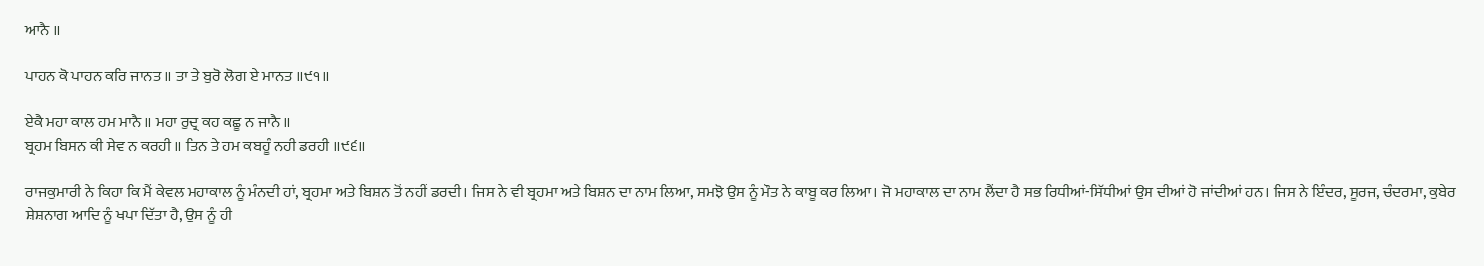ਆਨੈ ॥

ਪਾਹਨ ਕੋ ਪਾਹਨ ਕਰਿ ਜਾਨਤ ॥ ਤਾ ਤੇ ਬੁਰੋ ਲੋਗ ਏ ਮਾਨਤ ॥੯੧॥

ਏਕੈ ਮਹਾ ਕਾਲ ਹਮ ਮਾਨੈ ॥ ਮਹਾ ਰੁਦ੍ਰ ਕਹ ਕਛੂ ਨ ਜਾਨੈ ॥
ਬ੍ਰਹਮ ਬਿਸਨ ਕੀ ਸੇਵ ਨ ਕਰਹੀ ॥ ਤਿਨ ਤੇ ਹਮ ਕਬਹੂੰ ਨਹੀ ਡਰਹੀ ॥੯੬॥

ਰਾਜਕੁਮਾਰੀ ਨੇ ਕਿਹਾ ਕਿ ਮੈਂ ਕੇਵਲ ਮਹਾਕਾਲ ਨੂੰ ਮੰਨਦੀ ਹਾਂ, ਬ੍ਰਹਮਾ ਅਤੇ ਬਿਸ਼ਨ ਤੋਂ ਨਹੀਂ ਡਰਦੀ। ਜਿਸ ਨੇ ਵੀ ਬ੍ਰਹਮਾ ਅਤੇ ਬਿਸ਼ਨ ਦਾ ਨਾਮ ਲਿਆ, ਸਮਝੋ ਉਸ ਨੂੰ ਮੌਤ ਨੇ ਕਾਬੂ ਕਰ ਲਿਆ। ਜੋ ਮਹਾਕਾਲ ਦਾ ਨਾਮ ਲੈਂਦਾ ਹੈ ਸਭ ਰਿਧੀਆਂ-ਸਿੱਧੀਆਂ ਉਸ ਦੀਆਂ ਹੋ ਜਾਂਦੀਆਂ ਹਨ। ਜਿਸ ਨੇ ਇੰਦਰ, ਸੂਰਜ, ਚੰਦਰਮਾ, ਕੁਬੇਰ ਸ਼ੇਸ਼ਨਾਗ ਆਦਿ ਨੂੰ ਖਪਾ ਦਿੱਤਾ ਹੈ, ਉਸ ਨੂੰ ਹੀ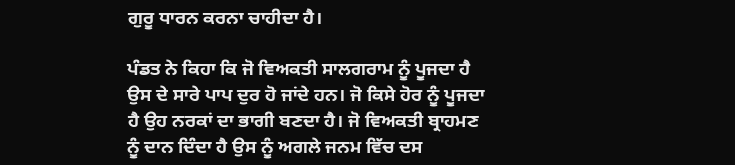ਗੁਰੂ ਧਾਰਨ ਕਰਨਾ ਚਾਹੀਦਾ ਹੈ।

ਪੰਡਤ ਨੇ ਕਿਹਾ ਕਿ ਜੋ ਵਿਅਕਤੀ ਸਾਲਗਰਾਮ ਨੂੰ ਪੂਜਦਾ ਹੈ ਉਸ ਦੇ ਸਾਰੇ ਪਾਪ ਦੁਰ ਹੋ ਜਾਂਦੇ ਹਨ। ਜੋ ਕਿਸੇ ਹੋਰ ਨੂੰ ਪੂਜਦਾ ਹੈ ਉਹ ਨਰਕਾਂ ਦਾ ਭਾਗੀ ਬਣਦਾ ਹੈ। ਜੋ ਵਿਅਕਤੀ ਬ੍ਰਾਹਮਣ ਨੂੰ ਦਾਨ ਦਿੰਦਾ ਹੈ ਉਸ ਨੂੰ ਅਗਲੇ ਜਨਮ ਵਿੱਚ ਦਸ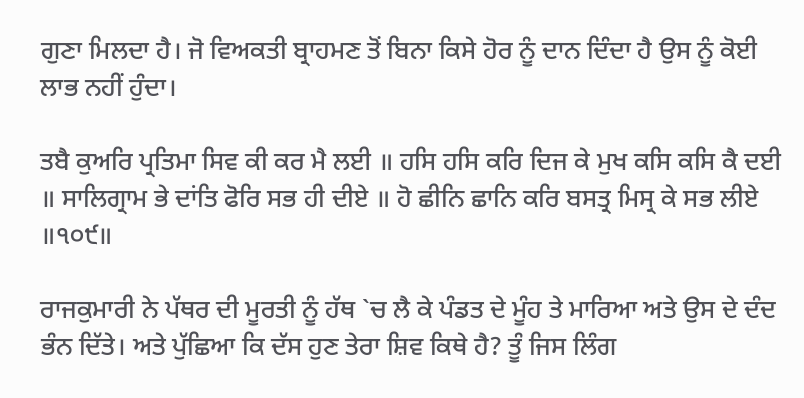ਗੁਣਾ ਮਿਲਦਾ ਹੈ। ਜੋ ਵਿਅਕਤੀ ਬ੍ਰਾਹਮਣ ਤੋਂ ਬਿਨਾ ਕਿਸੇ ਹੋਰ ਨੂੰ ਦਾਨ ਦਿੰਦਾ ਹੈ ਉਸ ਨੂੰ ਕੋਈ ਲਾਭ ਨਹੀਂ ਹੁੰਦਾ।

ਤਬੈ ਕੁਅਰਿ ਪ੍ਰਤਿਮਾ ਸਿਵ ਕੀ ਕਰ ਮੈ ਲਈ ॥ ਹਸਿ ਹਸਿ ਕਰਿ ਦਿਜ ਕੇ ਮੁਖ ਕਸਿ ਕਸਿ ਕੈ ਦਈ ॥ ਸਾਲਿਗ੍ਰਾਮ ਭੇ ਦਾਂਤਿ ਫੋਰਿ ਸਭ ਹੀ ਦੀਏ ॥ ਹੋ ਛੀਨਿ ਛਾਨਿ ਕਰਿ ਬਸਤ੍ਰ ਮਿਸ੍ਰ ਕੇ ਸਭ ਲੀਏ ॥੧੦੯॥

ਰਾਜਕੁਮਾਰੀ ਨੇ ਪੱਥਰ ਦੀ ਮੂਰਤੀ ਨੂੰ ਹੱਥ `ਚ ਲੈ ਕੇ ਪੰਡਤ ਦੇ ਮੂੰਹ ਤੇ ਮਾਰਿਆ ਅਤੇ ਉਸ ਦੇ ਦੰਦ ਭੰਨ ਦਿੱਤੇ। ਅਤੇ ਪੁੱਛਿਆ ਕਿ ਦੱਸ ਹੁਣ ਤੇਰਾ ਸ਼ਿਵ ਕਿਥੇ ਹੈ? ਤੂੰ ਜਿਸ ਲਿੰਗ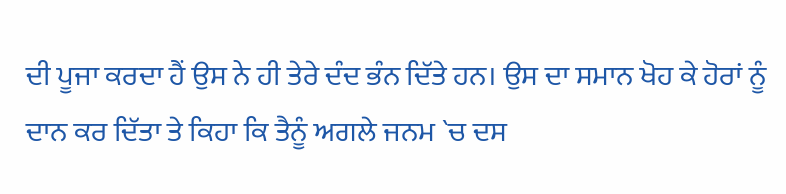ਦੀ ਪੂਜਾ ਕਰਦਾ ਹੈਂ ਉਸ ਨੇ ਹੀ ਤੇਰੇ ਦੰਦ ਭੰਨ ਦਿੱਤੇ ਹਨ। ਉਸ ਦਾ ਸਮਾਨ ਖੋਹ ਕੇ ਹੋਰਾਂ ਨੂੰ ਦਾਨ ਕਰ ਦਿੱਤਾ ਤੇ ਕਿਹਾ ਕਿ ਤੈਨੂੰ ਅਗਲੇ ਜਨਮ `ਚ ਦਸ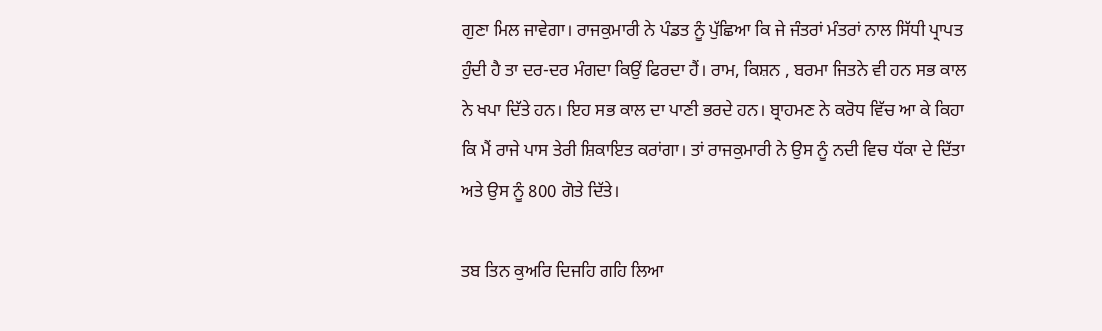ਗੁਣਾ ਮਿਲ ਜਾਵੇਗਾ। ਰਾਜਕੁਮਾਰੀ ਨੇ ਪੰਡਤ ਨੂੰ ਪੁੱਛਿਆ ਕਿ ਜੇ ਜੰਤਰਾਂ ਮੰਤਰਾਂ ਨਾਲ ਸਿੱਧੀ ਪ੍ਰਾਪਤ ਹੁੰਦੀ ਹੈ ਤਾ ਦਰ-ਦਰ ਮੰਗਦਾ ਕਿਉਂ ਫਿਰਦਾ ਹੈਂ। ਰਾਮ, ਕਿਸ਼ਨ , ਬਰਮਾ ਜਿਤਨੇ ਵੀ ਹਨ ਸਭ ਕਾਲ ਨੇ ਖਪਾ ਦਿੱਤੇ ਹਨ। ਇਹ ਸਭ ਕਾਲ ਦਾ ਪਾਣੀ ਭਰਦੇ ਹਨ। ਬ੍ਰਾਹਮਣ ਨੇ ਕਰੋਧ ਵਿੱਚ ਆ ਕੇ ਕਿਹਾ ਕਿ ਮੈਂ ਰਾਜੇ ਪਾਸ ਤੇਰੀ ਸ਼ਿਕਾਇਤ ਕਰਾਂਗਾ। ਤਾਂ ਰਾਜਕੁਮਾਰੀ ਨੇ ਉਸ ਨੂੰ ਨਦੀ ਵਿਚ ਧੱਕਾ ਦੇ ਦਿੱਤਾ ਅਤੇ ਉਸ ਨੂੰ 800 ਗੋਤੇ ਦਿੱਤੇ।

ਤਬ ਤਿਨ ਕੁਅਰਿ ਦਿਜਹਿ ਗਹਿ ਲਿਆ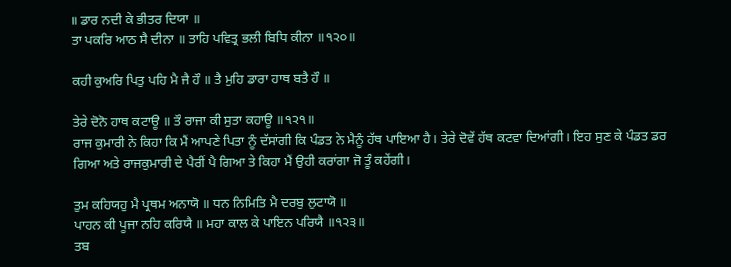॥ ਡਾਰ ਨਦੀ ਕੇ ਭੀਤਰ ਦਿਯਾ ॥
ਤਾ ਪਕਰਿ ਆਠ ਸੈ ਦੀਨਾ ॥ ਤਾਹਿ ਪਵਿਤ੍ਰ ਭਲੀ ਬਿਧਿ ਕੀਨਾ ॥੧੨੦॥

ਕਹੀ ਕੁਅਰਿ ਪਿਤੁ ਪਹਿ ਮੈ ਜੈ ਹੌ ॥ ਤੈ ਮੁਹਿ ਡਾਰਾ ਹਾਥ ਬਤੈ ਹੌ ॥

ਤੇਰੇ ਦੋਨੋ ਹਾਥ ਕਟਾਊ ॥ ਤੌ ਰਾਜਾ ਕੀ ਸੁਤਾ ਕਹਾਊ ॥੧੨੧॥
ਰਾਜ ਕੁਮਾਰੀ ਨੇ ਕਿਹਾ ਕਿ ਮੈਂ ਆਪਣੇ ਪਿਤਾ ਨੂੰ ਦੱਸਾਂਗੀ ਕਿ ਪੰਡਤ ਨੇ ਮੈਨੂੰ ਹੱਥ ਪਾਇਆ ਹੈ। ਤੇਰੇ ਦੋਵੇਂ ਹੱਥ ਕਟਵਾ ਦਿਆਂਗੀ। ਇਹ ਸੁਣ ਕੇ ਪੰਡਤ ਡਰ ਗਿਆ ਅਤੇ ਰਾਜਕੁਮਾਰੀ ਦੇ ਪੈਰੀਂ ਪੈ ਗਿਆ ਤੇ ਕਿਹਾ ਮੈਂ ਉਹੀ ਕਰਾਂਗਾ ਜੋ ਤੂੰ ਕਹੇਂਗੀ।

ਤੁਮ ਕਹਿਯਹੁ ਮੈ ਪ੍ਰਥਮ ਅਨਾਯੋ ॥ ਧਨ ਨਿਮਿਤਿ ਮੈ ਦਰਬੁ ਲੁਟਾਯੋ ॥
ਪਾਹਨ ਕੀ ਪੂਜਾ ਨਹਿ ਕਰਿਯੈ ॥ ਮਹਾ ਕਾਲ ਕੇ ਪਾਇਨ ਪਰਿਯੈ ॥੧੨੩॥
ਤਬ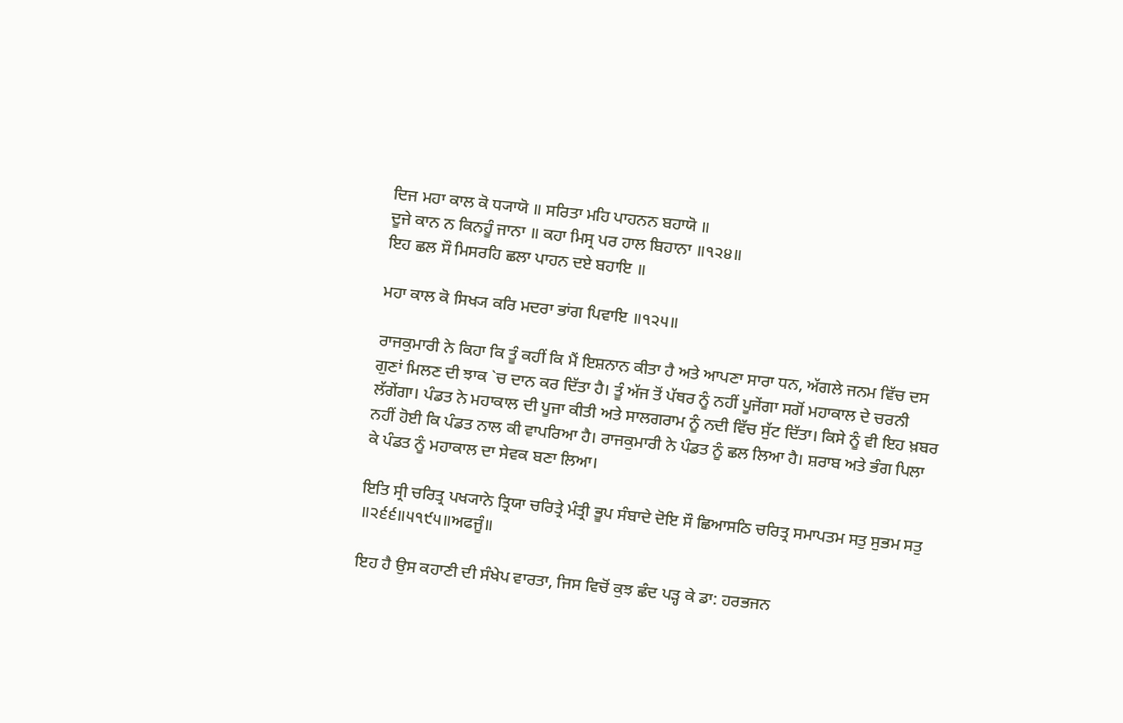ਦਿਜ ਮਹਾ ਕਾਲ ਕੋ ਧ੍ਯਾਯੋ ॥ ਸਰਿਤਾ ਮਹਿ ਪਾਹਨਨ ਬਹਾਯੋ ॥
ਦੂਜੇ ਕਾਨ ਨ ਕਿਨਹੂੰ ਜਾਨਾ ॥ ਕਹਾ ਮਿਸ੍ਰ ਪਰ ਹਾਲ ਬਿਹਾਨਾ ॥੧੨੪॥
ਇਹ ਛਲ ਸੌ ਮਿਸਰਹਿ ਛਲਾ ਪਾਹਨ ਦਏ ਬਹਾਇ ॥

ਮਹਾ ਕਾਲ ਕੋ ਸਿਖ੍ਯ ਕਰਿ ਮਦਰਾ ਭਾਂਗ ਪਿਵਾਇ ॥੧੨੫॥

ਰਾਜਕੁਮਾਰੀ ਨੇ ਕਿਹਾ ਕਿ ਤੂੰ ਕਹੀਂ ਕਿ ਮੈਂ ਇਸ਼ਨਾਨ ਕੀਤਾ ਹੈ ਅਤੇ ਆਪਣਾ ਸਾਰਾ ਧਨ, ਅੱਗਲੇ ਜਨਮ ਵਿੱਚ ਦਸ ਗੁਣਾਂ ਮਿਲਣ ਦੀ ਝਾਕ `ਚ ਦਾਨ ਕਰ ਦਿੱਤਾ ਹੈ। ਤੂੰ ਅੱਜ ਤੋਂ ਪੱਥਰ ਨੂੰ ਨਹੀਂ ਪੂਜੇਂਗਾ ਸਗੋਂ ਮਹਾਕਾਲ ਦੇ ਚਰਨੀ ਲੱਗੇਂਗਾ। ਪੰਡਤ ਨੇ ਮਹਾਕਾਲ ਦੀ ਪੂਜਾ ਕੀਤੀ ਅਤੇ ਸਾਲਗਰਾਮ ਨੂੰ ਨਦੀ ਵਿੱਚ ਸੁੱਟ ਦਿੱਤਾ। ਕਿਸੇ ਨੂੰ ਵੀ ਇਹ ਖ਼ਬਰ ਨਹੀਂ ਹੋਈ ਕਿ ਪੰਡਤ ਨਾਲ ਕੀ ਵਾਪਰਿਆ ਹੈ। ਰਾਜਕੁਮਾਰੀ ਨੇ ਪੰਡਤ ਨੂੰ ਛਲ ਲਿਆ ਹੈ। ਸ਼ਰਾਬ ਅਤੇ ਭੰਗ ਪਿਲਾ ਕੇ ਪੰਡਤ ਨੂੰ ਮਹਾਕਾਲ ਦਾ ਸੇਵਕ ਬਣਾ ਲਿਆ।

ਇਤਿ ਸ੍ਰੀ ਚਰਿਤ੍ਰ ਪਖ੍ਯਾਨੇ ਤ੍ਰਿਯਾ ਚਰਿਤ੍ਰੇ ਮੰਤ੍ਰੀ ਭੂਪ ਸੰਬਾਦੇ ਦੋਇ ਸੌ ਛਿਆਸਠਿ ਚਰਿਤ੍ਰ ਸਮਾਪਤਮ ਸਤੁ ਸੁਭਮ ਸਤੁ ॥੨੬੬॥੫੧੯੫॥ਅਫਜੂੰ॥

ਇਹ ਹੈ ਉਸ ਕਹਾਣੀ ਦੀ ਸੰਖੇਪ ਵਾਰਤਾ, ਜਿਸ ਵਿਚੋਂ ਕੁਝ ਛੰਦ ਪੜ੍ਹ ਕੇ ਡਾ: ਹਰਭਜਨ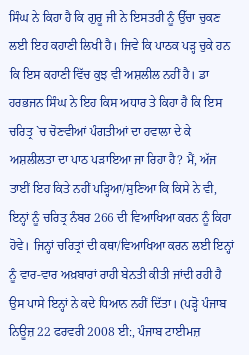ਸਿੰਘ ਨੇ ਕਿਹਾ ਹੈ ਕਿ ਗੁਰੂ ਜੀ ਨੇ ਇਸਤਰੀ ਨੂੰ ਉੱਚਾ ਚੁਕਣ ਲਈ ਇਹ ਕਹਾਣੀ ਲਿਖੀ ਹੈ। ਜਿਵੇ ਕਿ ਪਾਠਕ ਪੜ੍ਹ ਚੁਕੇ ਹਨ ਕਿ ਇਸ ਕਹਾਣੀ ਵਿੱਚ ਕੁਝ ਵੀ ਅਸ਼ਲੀਲ ਨਹੀਂ ਹੈ। ਡਾ ਹਰਭਜਨ ਸਿੰਘ ਨੇ ਇਹ ਕਿਸ ਅਧਾਰ ਤੇ ਕਿਹਾ ਹੈ ਕਿ ਇਸ ਚਰਿਤ੍ਰ `ਚ ਚੋਣਵੀਆਂ ਪੰਗਤੀਆਂ ਦਾ ਹਵਾਲਾ ਦੇ ਕੇ ਅਸ਼ਲੀਲਤਾ ਦਾ ਪਾਠ ਪੜਾਇਆ ਜਾ ਰਿਹਾ ਹੈ? ਮੈਂ, ਅੱਜ ਤਾਈਂ ਇਹ ਕਿਤੇ ਨਹੀਂ ਪੜ੍ਹਿਆ/ਸੁਣਿਆ ਕਿ ਕਿਸੇ ਨੇ ਵੀ, ਇਨ੍ਹਾਂ ਨੂੰ ਚਰਿਤ੍ਰ ਨੰਬਰ 266 ਦੀ ਵਿਆਖਿਆ ਕਰਨ ਨੂੰ ਕਿਹਾ ਹੋਵੇ। ਜਿਨ੍ਹਾਂ ਚਰਿਤ੍ਰਾਂ ਦੀ ਕਥਾ/ਵਿਆਖਿਆ ਕਰਨ ਲਈ ਇਨ੍ਹਾਂ ਨੂੰ ਵਾਰ-ਵਾਰ ਅਖ਼ਬਾਰਾਂ ਰਾਹੀ ਬੇਨਤੀ ਕੀਤੀ ਜਾਂਦੀ ਰਹੀ ਹੈ ਉਸ ਪਾਸੇ ਇਨ੍ਹਾਂ ਨੇ ਕਦੇ ਧਿਆਨ ਨਹੀਂ ਦਿੱਤਾ। (ਪੜ੍ਹੋ ਪੰਜਾਬ ਨਿਊਜ਼ 22 ਫਰਵਰੀ 2008 ਈ:, ਪੰਜਾਬ ਟਾਈਮਜ਼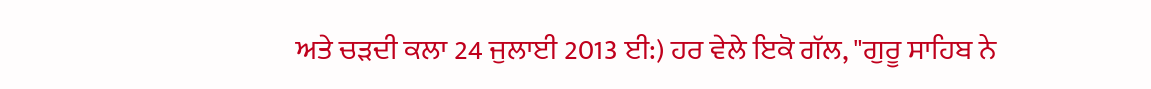ਅਤੇ ਚੜਦੀ ਕਲਾ 24 ਜੁਲਾਈ 2013 ਈ:) ਹਰ ਵੇਲੇ ਇਕੋ ਗੱਲ, "ਗੁਰੂ ਸਾਹਿਬ ਨੇ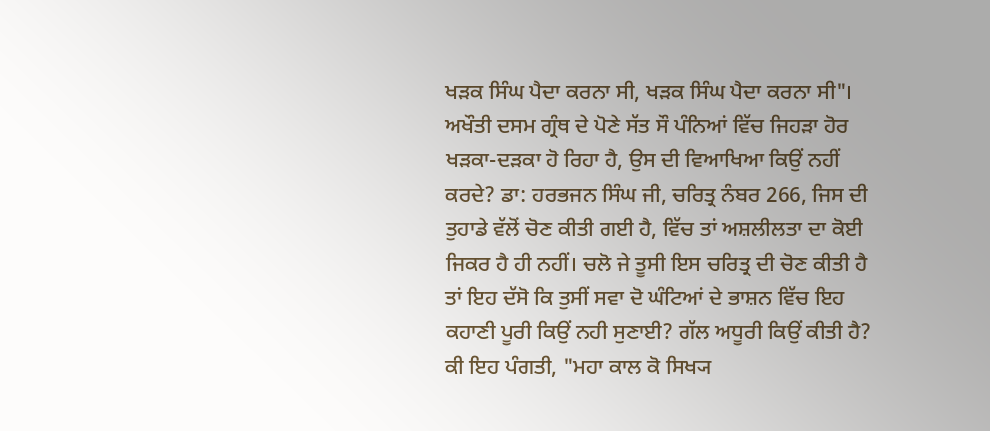ਖੜਕ ਸਿੰਘ ਪੈਦਾ ਕਰਨਾ ਸੀ, ਖੜਕ ਸਿੰਘ ਪੈਦਾ ਕਰਨਾ ਸੀ"। ਅਖੌਤੀ ਦਸਮ ਗ੍ਰੰਥ ਦੇ ਪੋਣੇ ਸੱਤ ਸੌ ਪੰਨਿਆਂ ਵਿੱਚ ਜਿਹੜਾ ਹੋਰ ਖੜਕਾ-ਦੜਕਾ ਹੋ ਰਿਹਾ ਹੈ, ਉਸ ਦੀ ਵਿਆਖਿਆ ਕਿਉਂ ਨਹੀਂ ਕਰਦੇ? ਡਾ: ਹਰਭਜਨ ਸਿੰਘ ਜੀ, ਚਰਿਤ੍ਰ ਨੰਬਰ 266, ਜਿਸ ਦੀ ਤੁਹਾਡੇ ਵੱਲੋਂ ਚੋਣ ਕੀਤੀ ਗਈ ਹੈ, ਵਿੱਚ ਤਾਂ ਅਸ਼ਲੀਲਤਾ ਦਾ ਕੋਈ ਜਿਕਰ ਹੈ ਹੀ ਨਹੀਂ। ਚਲੋ ਜੇ ਤੂਸੀ ਇਸ ਚਰਿਤ੍ਰ ਦੀ ਚੋਣ ਕੀਤੀ ਹੈ ਤਾਂ ਇਹ ਦੱਸੋ ਕਿ ਤੁਸੀਂ ਸਵਾ ਦੋ ਘੰਟਿਆਂ ਦੇ ਭਾਸ਼ਨ ਵਿੱਚ ਇਹ ਕਹਾਣੀ ਪੂਰੀ ਕਿਉਂ ਨਹੀ ਸੁਣਾਈ? ਗੱਲ ਅਧੂਰੀ ਕਿਉਂ ਕੀਤੀ ਹੈ? ਕੀ ਇਹ ਪੰਗਤੀ, "ਮਹਾ ਕਾਲ ਕੋ ਸਿਖ੍ਯ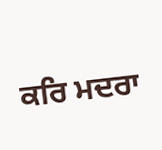ਕਰਿ ਮਦਰਾ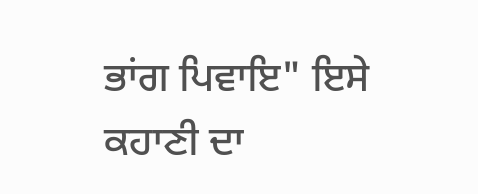ਭਾਂਗ ਪਿਵਾਇ" ਇਸੇ ਕਹਾਣੀ ਦਾ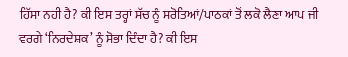ਹਿੱਸਾ ਨਹੀ ਹੈ? ਕੀ ਇਸ ਤਰ੍ਹਾਂ ਸੱਚ ਨੂੰ ਸਰੋਤਿਆਂ/ਪਾਠਕਾਂ ਤੋਂ ਲਕੋ ਲੈਣਾ ਆਪ ਜੀ ਵਰਗੇ ‘ਨਿਰਦੇਸ਼ਕ’ ਨੂੰ ਸੋਭਾ ਦਿੰਦਾ ਹੈ? ਕੀ ਇਸ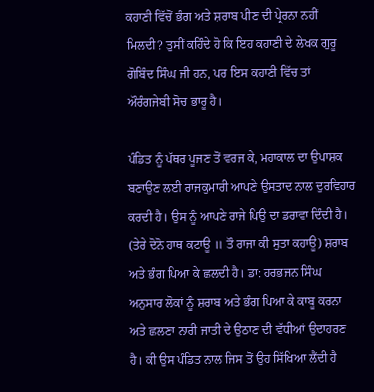ਕਹਾਣੀ ਵਿੱਚੋਂ ਭੰਗ ਅਤੇ ਸ਼ਰਾਬ ਪੀਣ ਦੀ ਪ੍ਰੇਰਨਾ ਨਹੀਂ ਮਿਲਦੀ? ਤੁਸੀਂ ਕਹਿੰਦੇ ਹੋ ਕਿ ਇਹ ਕਹਾਣੀ ਦੇ ਲੇਖਕ ਗੁਰੂ ਗੋਬਿੰਦ ਸਿੰਘ ਜੀ ਹਨ, ਪਰ ਇਸ ਕਹਾਣੀ ਵਿੱਚ ਤਾਂ ਔਰੰਗਜੇਬੀ ਸੋਚ ਭਾਰੂ ਹੈ।

ਪੰਡਿਤ ਨੂੰ ਪੱਥਰ ਪੂਜਣ ਤੋਂ ਵਰਜ ਕੇ, ਮਹਾਕਾਲ ਦਾ ਉਪਾਸ਼ਕ ਬਣਾਉਣ ਲਈ ਰਾਜਕੁਮਾਰੀ ਆਪਣੇ ਉਸਤਾਦ ਨਾਲ ਦੁਰਵਿਹਾਰ ਕਰਦੀ ਹੈ। ਉਸ ਨੂੰ ਆਪਣੇ ਰਾਜੇ ਪਿਉ ਦਾ ਡਰਾਵਾ ਦਿੰਦੀ ਹੈ। (ਤੇਰੇ ਦੋਨੋ ਹਾਥ ਕਟਾਊ ॥ ਤੌ ਰਾਜਾ ਕੀ ਸੁਤਾ ਕਹਾਊ) ਸ਼ਰਾਬ ਅਤੇ ਭੰਗ ਪਿਆ ਕੇ ਛਲਦੀ ਹੈ। ਡਾ: ਹਰਭਜਨ ਸਿੰਘ ਅਨੁਸਾਰ ਲੋਕਾਂ ਨੂੰ ਸ਼ਰਾਬ ਅਤੇ ਭੰਗ ਪਿਆ ਕੇ ਕਾਬੂ ਕਰਨਾ ਅਤੇ ਛਲਣਾ ਨਾਰੀ ਜਾਤੀ ਦੇ ਉਠਾਣ ਦੀ ਵੱਧੀਆਂ ਉਦਾਹਰਣ ਹੈ। ਕੀ ਉਸ ਪੰਡਿਤ ਨਾਲ ਜਿਸ ਤੋਂ ਉਹ ਸਿੱਖਿਆ ਲੈਂਦੀ ਹੈ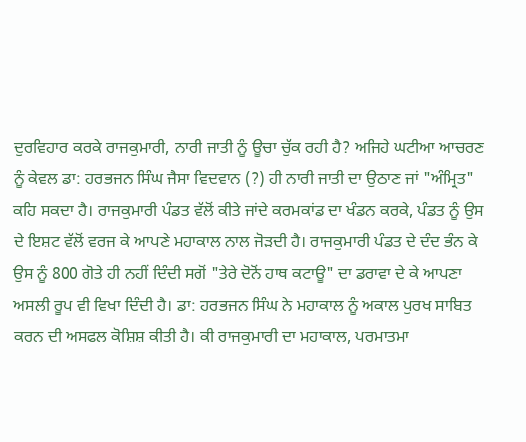ਦੁਰਵਿਹਾਰ ਕਰਕੇ ਰਾਜਕੁਮਾਰੀ, ਨਾਰੀ ਜਾਤੀ ਨੂੰ ਊਚਾ ਚੁੱਕ ਰਹੀ ਹੈ? ਅਜਿਹੇ ਘਟੀਆ ਆਚਰਣ ਨੂੰ ਕੇਵਲ ਡਾ: ਹਰਭਜਨ ਸਿੰਘ ਜੈਸਾ ਵਿਦਵਾਨ (?) ਹੀ ਨਾਰੀ ਜਾਤੀ ਦਾ ਉਠਾਣ ਜਾਂ "ਅੰਮ੍ਰਿਤ" ਕਹਿ ਸਕਦਾ ਹੈ। ਰਾਜਕੁਮਾਰੀ ਪੰਡਤ ਵੱਲੋਂ ਕੀਤੇ ਜਾਂਦੇ ਕਰਮਕਾਂਡ ਦਾ ਖੰਡਨ ਕਰਕੇ, ਪੰਡਤ ਨੂੰ ਉਸ ਦੇ ਇਸ਼ਟ ਵੱਲੋਂ ਵਰਜ ਕੇ ਆਪਣੇ ਮਹਾਕਾਲ ਨਾਲ ਜੋੜਦੀ ਹੈ। ਰਾਜਕੁਮਾਰੀ ਪੰਡਤ ਦੇ ਦੰਦ ਭੰਨ ਕੇ ਉਸ ਨੂੰ 800 ਗੋਤੇ ਹੀ ਨਹੀਂ ਦਿੰਦੀ ਸਗੋਂ "ਤੇਰੇ ਦੋਨੋਂ ਹਾਥ ਕਟਾਊ" ਦਾ ਡਰਾਵਾ ਦੇ ਕੇ ਆਪਣਾ ਅਸਲੀ ਰੂਪ ਵੀ ਵਿਖਾ ਦਿੰਦੀ ਹੈ। ਡਾ: ਹਰਭਜਨ ਸਿੰਘ ਨੇ ਮਹਾਕਾਲ ਨੂੰ ਅਕਾਲ ਪੁਰਖ ਸਾਬਿਤ ਕਰਨ ਦੀ ਅਸਫਲ ਕੋਸ਼ਿਸ਼ ਕੀਤੀ ਹੈ। ਕੀ ਰਾਜਕੁਮਾਰੀ ਦਾ ਮਹਾਕਾਲ, ਪਰਮਾਤਮਾ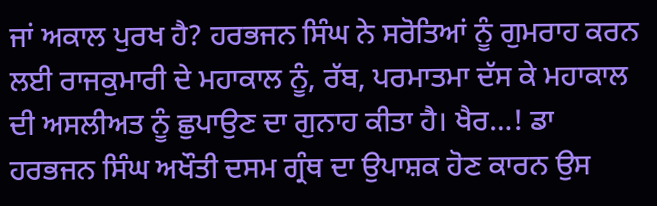ਜਾਂ ਅਕਾਲ ਪੁਰਖ ਹੈ? ਹਰਭਜਨ ਸਿੰਘ ਨੇ ਸਰੋਤਿਆਂ ਨੂੰ ਗੁਮਰਾਹ ਕਰਨ ਲਈ ਰਾਜਕੁਮਾਰੀ ਦੇ ਮਹਾਕਾਲ ਨੂੰ, ਰੱਬ, ਪਰਮਾਤਮਾ ਦੱਸ ਕੇ ਮਹਾਕਾਲ ਦੀ ਅਸਲੀਅਤ ਨੂੰ ਛੁਪਾਉਣ ਦਾ ਗੁਨਾਹ ਕੀਤਾ ਹੈ। ਖੈਰ…! ਡਾ ਹਰਭਜਨ ਸਿੰਘ ਅਖੌਤੀ ਦਸਮ ਗ੍ਰੰਥ ਦਾ ਉਪਾਸ਼ਕ ਹੋਣ ਕਾਰਨ ਉਸ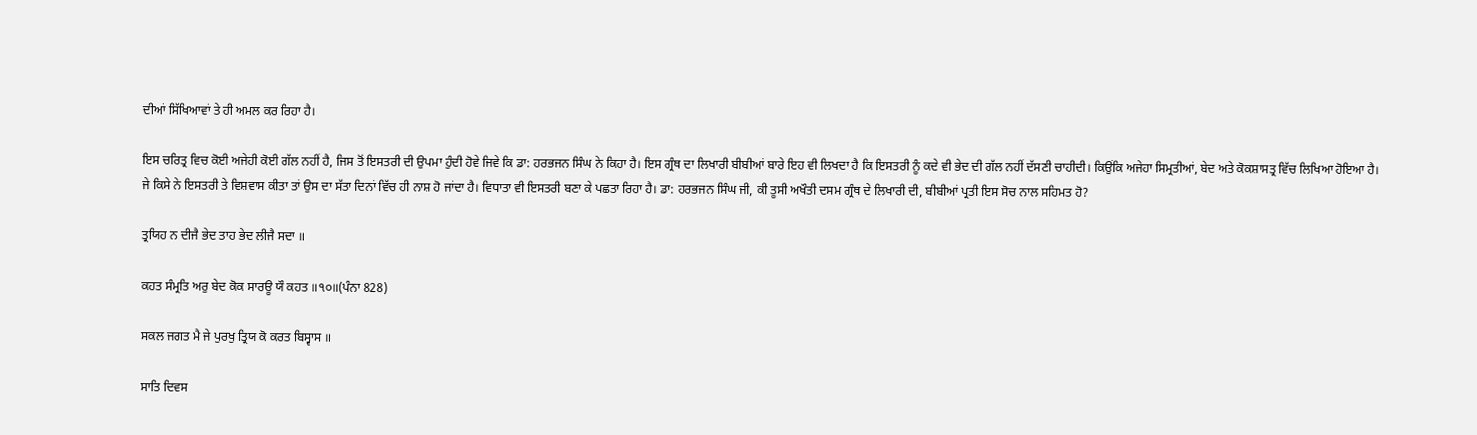ਦੀਆਂ ਸਿੱਖਿਆਵਾਂ ਤੇ ਹੀ ਅਮਲ ਕਰ ਰਿਹਾ ਹੈ।

ਇਸ ਚਰਿਤ੍ਰ ਵਿਚ ਕੋਈ ਅਜੇਹੀ ਕੋਈ ਗੱਲ ਨਹੀਂ ਹੈ, ਜਿਸ ਤੋਂ ਇਸਤਰੀ ਦੀ ਉਪਮਾ ਹੁੰਦੀ ਹੋਵੇ ਜਿਵੇ ਕਿ ਡਾ: ਹਰਭਜਨ ਸਿੰਘ ਨੇ ਕਿਹਾ ਹੈ। ਇਸ ਗ੍ਰੰਥ ਦਾ ਲਿਖਾਰੀ ਬੀਬੀਆਂ ਬਾਰੇ ਇਹ ਵੀ ਲਿਖਦਾ ਹੈ ਕਿ ਇਸਤਰੀ ਨੂੰ ਕਦੇ ਵੀ ਭੇਦ ਦੀ ਗੱਲ ਨਹੀਂ ਦੱਸਣੀ ਚਾਹੀਦੀ। ਕਿਉਂਕਿ ਅਜੇਹਾ ਸਿਮ੍ਰਤੀਆਂ, ਬੇਦ ਅਤੇ ਕੋਕਸ਼ਾਸਤ੍ਰ ਵਿੱਚ ਲਿਖਿਆ ਹੋਇਆ ਹੈ। ਜੇ ਕਿਸੇ ਨੇ ਇਸਤਰੀ ਤੇ ਵਿਸ਼ਵਾਸ ਕੀਤਾ ਤਾਂ ਉਸ ਦਾ ਸੱਤਾ ਦਿਨਾਂ ਵਿੱਚ ਹੀ ਨਾਸ਼ ਹੋ ਜਾਂਦਾ ਹੈ। ਵਿਧਾਤਾ ਵੀ ਇਸਤਰੀ ਬਣਾ ਕੇ ਪਛਤਾ ਰਿਹਾ ਹੈ। ਡਾ: ਹਰਭਜਨ ਸਿੰਘ ਜੀ, ਕੀ ਤੂਸੀ ਅਖੌਤੀ ਦਸਮ ਗ੍ਰੰਥ ਦੇ ਲਿਖਾਰੀ ਦੀ, ਬੀਬੀਆਂ ਪ੍ਰਤੀ ਇਸ ਸੋਚ ਨਾਲ ਸਹਿਮਤ ਹੋ?

ਤ੍ਰਯਿਹ ਨ ਦੀਜੈ ਭੇਦ ਤਾਹ ਭੇਦ ਲੀਜੈ ਸਦਾ ॥

ਕਹਤ ਸੰਮ੍ਰਤਿ ਅਰੁ ਬੇਦ ਕੋਕ ਸਾਰਊ ਯੌ ਕਹਤ ॥੧੦॥(ਪੰਨਾ 828)

ਸਕਲ ਜਗਤ ਮੈ ਜੇ ਪੁਰਖੁ ਤ੍ਰਿਯ ਕੋ ਕਰਤ ਬਿਸ੍ਵਾਸ ॥

ਸਾਤਿ ਦਿਵਸ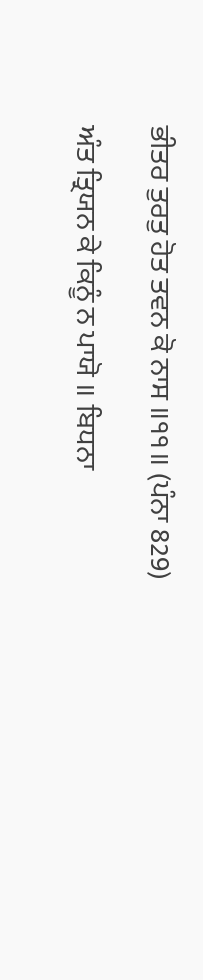ਭੀਤਰ ਤੁਰਤੁ ਹੋਤ ਤਵਨ ਕੋ ਨਾਸ ॥੧੧॥ (ਪੰਨਾ 829)

ਅੰਤ ਤ੍ਰਿਯਨ ਕੇ ਕਿਨੂੰ ਨ ਪਾਯੋ ॥ ਬਿਧਨਾ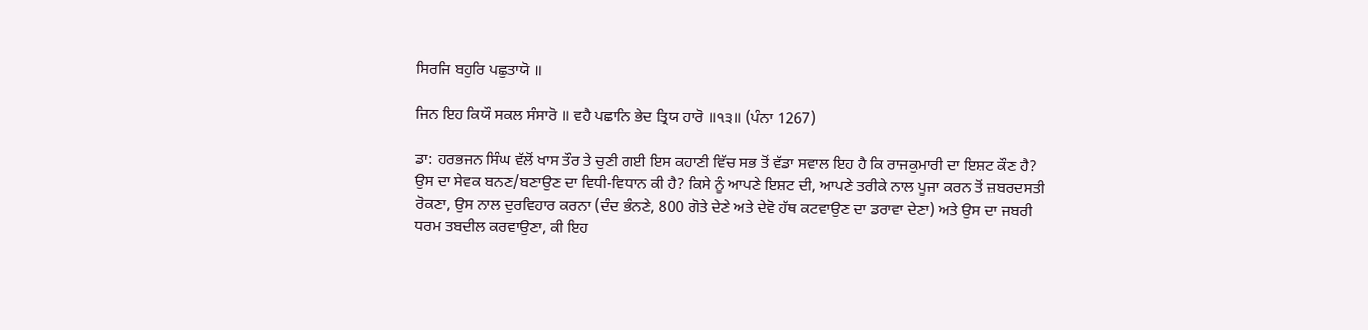ਸਿਰਜਿ ਬਹੁਰਿ ਪਛੁਤਾਯੋ ॥

ਜਿਨ ਇਹ ਕਿਯੌ ਸਕਲ ਸੰਸਾਰੋ ॥ ਵਹੈ ਪਛਾਨਿ ਭੇਦ ਤ੍ਰਿਯ ਹਾਰੋ ॥੧੩॥ (ਪੰਨਾ 1267)

ਡਾ: ਹਰਭਜਨ ਸਿੰਘ ਵੱਲੋਂ ਖਾਸ ਤੌਰ ਤੇ ਚੁਣੀ ਗਈ ਇਸ ਕਹਾਣੀ ਵਿੱਚ ਸਭ ਤੋਂ ਵੱਡਾ ਸਵਾਲ ਇਹ ਹੈ ਕਿ ਰਾਜਕੁਮਾਰੀ ਦਾ ਇਸ਼ਟ ਕੌਣ ਹੈ? ਉਸ ਦਾ ਸੇਵਕ ਬਨਣ/ਬਣਾਉਣ ਦਾ ਵਿਧੀ-ਵਿਧਾਨ ਕੀ ਹੈ? ਕਿਸੇ ਨੂੰ ਆਪਣੇ ਇਸ਼ਟ ਦੀ, ਆਪਣੇ ਤਰੀਕੇ ਨਾਲ ਪੂਜਾ ਕਰਨ ਤੋਂ ਜ਼ਬਰਦਸਤੀ ਰੋਕਣਾ, ਉਸ ਨਾਲ ਦੁਰਵਿਹਾਰ ਕਰਨਾ (ਦੰਦ ਭੰਨਣੇ, 800 ਗੋਤੇ ਦੇਣੇ ਅਤੇ ਦੇਵੋ ਹੱਥ ਕਟਵਾਉਣ ਦਾ ਡਰਾਵਾ ਦੇਣਾ) ਅਤੇ ਉਸ ਦਾ ਜਬਰੀ ਧਰਮ ਤਬਦੀਲ ਕਰਵਾਉਣਾ, ਕੀ ਇਹ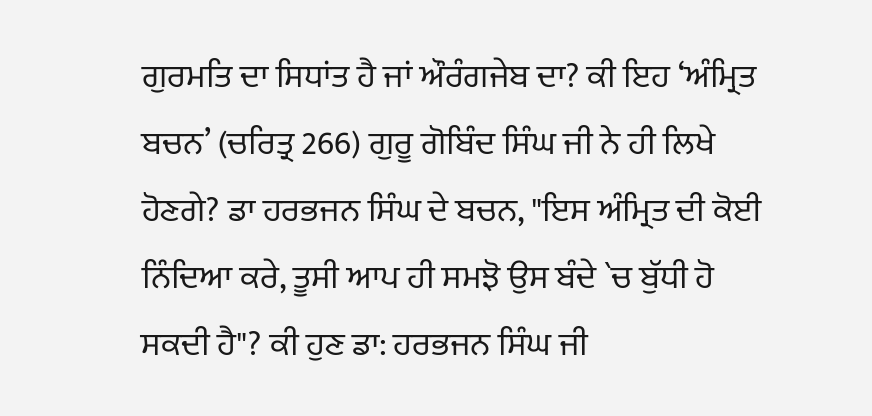ਗੁਰਮਤਿ ਦਾ ਸਿਧਾਂਤ ਹੈ ਜਾਂ ਔਰੰਗਜੇਬ ਦਾ? ਕੀ ਇਹ ‘ਅੰਮ੍ਰਿਤ ਬਚਨ’ (ਚਰਿਤ੍ਰ 266) ਗੁਰੂ ਗੋਬਿੰਦ ਸਿੰਘ ਜੀ ਨੇ ਹੀ ਲਿਖੇ ਹੋਣਗੇ? ਡਾ ਹਰਭਜਨ ਸਿੰਘ ਦੇ ਬਚਨ, "ਇਸ ਅੰਮ੍ਰਿਤ ਦੀ ਕੋਈ ਨਿੰਦਿਆ ਕਰੇ, ਤੂਸੀ ਆਪ ਹੀ ਸਮਝੋ ਉਸ ਬੰਦੇ `ਚ ਬੁੱਧੀ ਹੋ ਸਕਦੀ ਹੈ"? ਕੀ ਹੁਣ ਡਾ: ਹਰਭਜਨ ਸਿੰਘ ਜੀ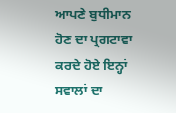ਆਪਣੇ ਬੁਧੀਮਾਨ ਹੋਣ ਦਾ ਪ੍ਰਗਟਾਵਾ ਕਰਦੇ ਹੋਏ ਇਨ੍ਹਾਂ ਸਵਾਲਾਂ ਦਾ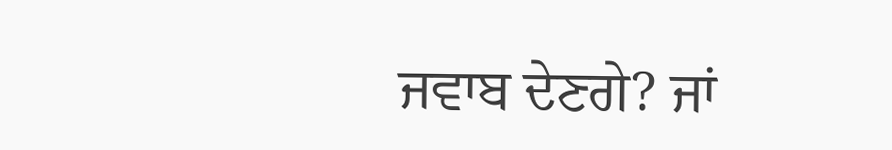ਜਵਾਬ ਦੇਣਗੇ? ਜਾਂ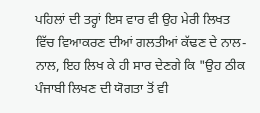ਪਹਿਲਾਂ ਦੀ ਤਰ੍ਹਾਂ ਇਸ ਵਾਰ ਵੀ ਉਹ ਮੇਰੀ ਲਿਖਤ ਵਿੱਚ ਵਿਆਕਰਣ ਦੀਆਂ ਗਲਤੀਆਂ ਕੱਢਣ ਦੇ ਨਾਲ-ਨਾਲ, ਇਹ ਲਿਖ ਕੇ ਹੀ ਸਾਰ ਦੇਣਗੇ ਕਿ "ਉਹ ਠੀਕ ਪੰਜਾਬੀ ਲਿਖਣ ਦੀ ਯੋਗਤਾ ਤੋਂ ਵੀ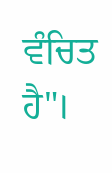ਵੰਚਿਤ ਹੈ"।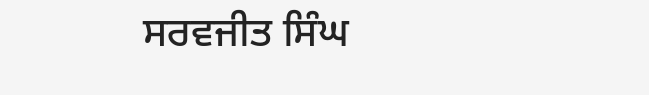ਸਰਵਜੀਤ ਸਿੰਘ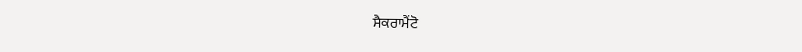ਸੈਕਰਾਮੈਂਟੋ